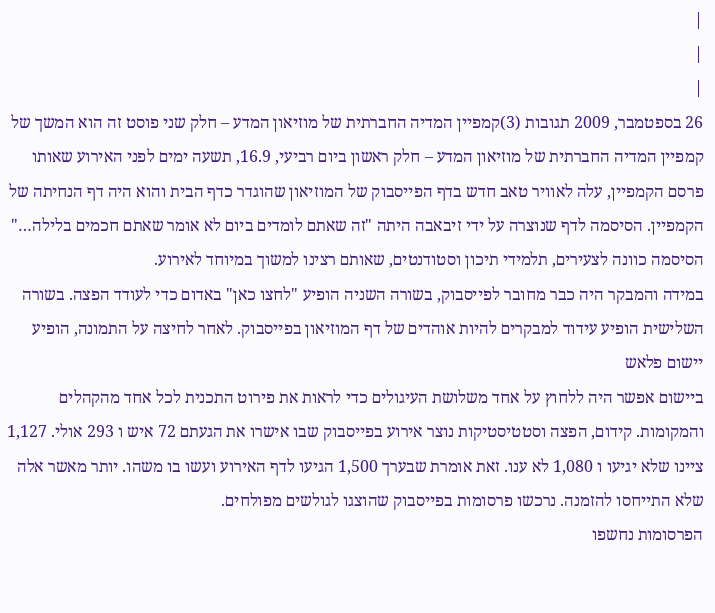|
|
|
26 בספטמבר, 2009 תגובות (3)קמפיין המדיה החברתית של מוזיאון המדע – חלק שני פוסט זה הוא המשך של קמפיין המדיה החברתית של מוזיאון המדע – חלק ראשון ביום רביעי, 16.9, תשעה ימים לפני האירוע שאותו פרסם הקמפיין, עלה לאוויר טאב חדש בדף הפייסבוק של המוזיאון שהוגדר כדף הבית והוא היה דף הנחיתה של הקמפיין. הסיסמה לדף שנוצרה על ידי זיבאבה היתה "זה שאתם לומדים ביום לא אומר שאתם חכמים בלילה…" הסיסמה כוונה לצעירים, תלמידי תיכון וסטודנטים, שאותם רצינו למשוך במיוחד לאירוע.
במידה והמבקר היה כבר מחובר לפייסבוק, בשורה השניה הופיע "לחצו כאן" באדום כדי לעודד הפצה. בשורה השלישית הופיע עידוד למבקרים להיות אוהדים של דף המוזיאון בפייסבוק. לאחר לחיצה על התמונה, הופיע יישום פלאש
ביישום אפשר היה ללחוץ על אחד משלושת העיגולים כדי לראות את פירוט התכנית לכל אחד מהקהלים והמקומות. קידום, הפצה וסטטיסטיקות נוצר אירוע בפייסבוק שבו אישרו את הגעתם 72 איש ו 293 אולי. 1,127 ציינו שלא יגיעו ו 1,080 לא ענו. זאת אומרת שבערך 1,500 הגיעו לדף האירוע ועשו בו משהו. יותר מאשר אלה שלא התייחסו להזמנה. נרכשו פרסומות בפייסבוק שהוצגו לגולשים מפולחים.
הפרסומות נחשפו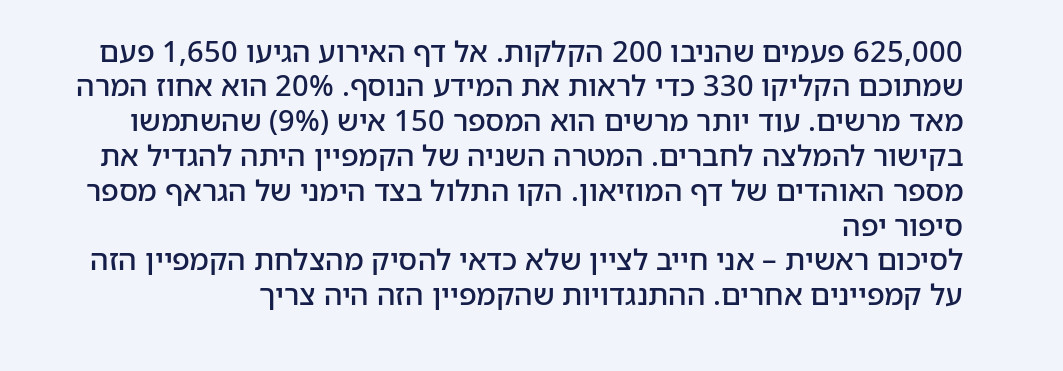625,000 פעמים שהניבו 200 הקלקות. אל דף האירוע הגיעו 1,650 פעם שמתוכם הקליקו 330 כדי לראות את המידע הנוסף. 20% הוא אחוז המרה מאד מרשים. עוד יותר מרשים הוא המספר 150 איש (9%) שהשתמשו בקישור להמלצה לחברים. המטרה השניה של הקמפיין היתה להגדיל את מספר האוהדים של דף המוזיאון. הקו התלול בצד הימני של הגראף מספר סיפור יפה
לסיכום ראשית – אני חייב לציין שלא כדאי להסיק מהצלחת הקמפיין הזה על קמפיינים אחרים. ההתנגדויות שהקמפיין הזה היה צריך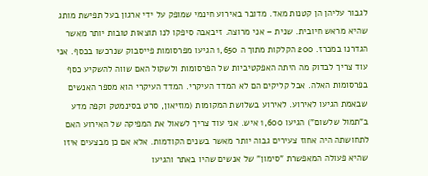לגבור עליהן הן קטנות מאד. מדובר באירוע חינמי שמופק על ידי ארגון בעל תפישת מותג שהיא מראש חיובית. שנית – אני מרוצה. זיבאבה סיפקו לנו תוצאות טובות יותר מאשר הגדרנו במכרז. 200 הקלקות מתוך ה 1,650 הגיעו מפרסומות פייסבוק שנרכשו בכסף. אני עוד צריך לבדוק מה היתה האפקטיביות של הפרסומות ולשקול האם שווה להשקיע כסף בפרסומות האלה. אבל קליקים הם לא המדד העיקרי. המדד העיקרי הוא מספר האנשים שבאמת הגיעו לאירוע. לאירוע בשלושת המקומות (מוזיאון, סרט בסינמטק וקפה מדע ב"תמול שלשום") הגיעו 1,600 איש. אני עוד צריך לשאול את המפיקה של האירוע האם לתחושתה היה אחוז צעירים גבוה יותר מאשר בשנים הקודמות. אלא אם כן מבצעים איזו שהיא פעולה המאפשרת "סימון" של אנשים שהיו באתר והגיעו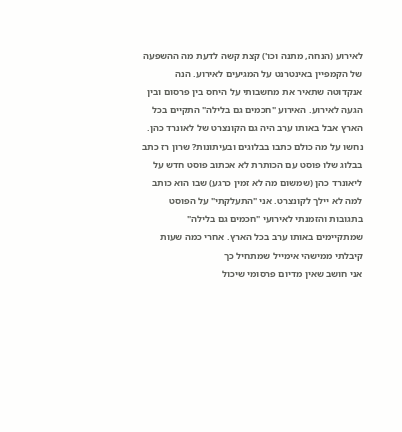לאירוע (הנחה, מתנה וכו') קצת קשה לדעת מה ההשפעה של הקמפיין באינטרנט על המגיעים לאירוע. הנה אנקדוטה שתאיר את מחשבותי על היחס בין פרסום ובין הגעה לאירוע. האירוע "חכמים גם בלילה" התקיים בכל הארץ אבל באותו ערב היה גם הקונצרט של לאונרד כהן. נחשו על מה כולם כתבו בבלוגים ובעיתונות? שרון רז כתב בבלוג שלו פוסט עם הכותרת לא אכתוב פוסט חדש על ליאונרד כהן (שמשום מה לא זמין כרגע) שבו הוא כותב למה לא יילך לקונצרט. אני "התעלקתי" על הפוסט בתגובות והזמנתי לאירועי "חכמים גם בלילה" שמתקיימים באותו ערב בכל הארץ. אחרי כמה שעות קיבלתי ממישהי אימייל שמתחיל כך
אני חושב שאין מדיום פרסומי שיכול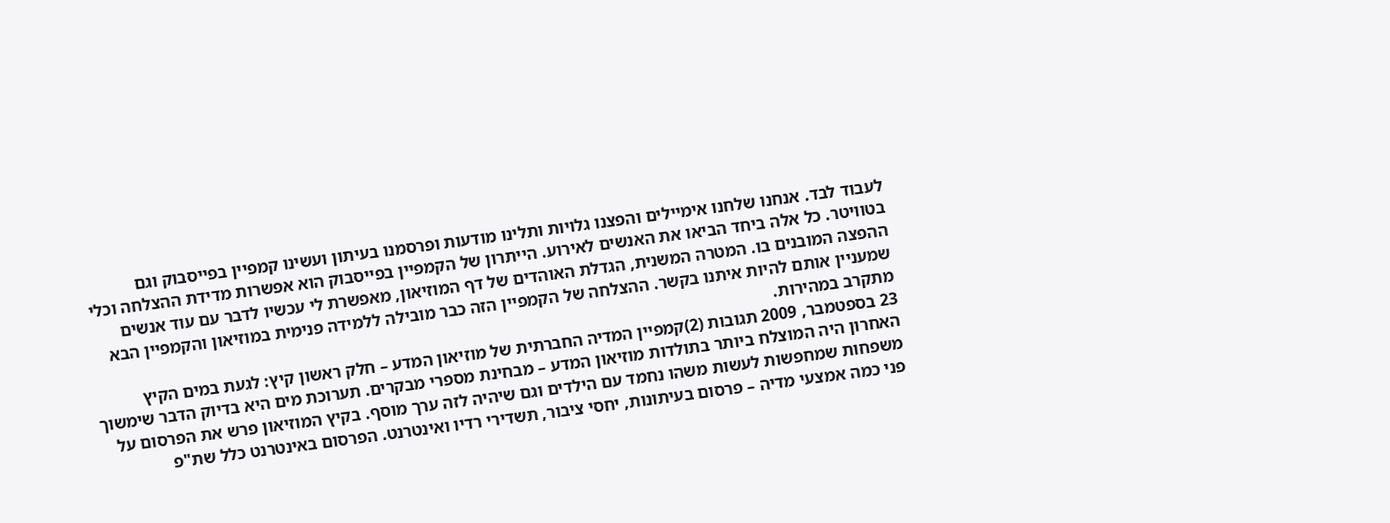לעבוד לבד. אנחנו שלחנו אימיילים והפצנו גלויות ותלינו מודעות ופרסמנו בעיתון ועשינו קמפיין בפייסבוק וגם בטוויטר. כל אלה ביחד הביאו את האנשים לאירוע. הייתרון של הקמפיין בפייסבוק הוא אפשרות מדידת ההצלחה וכלי ההפצה המובנים בו. המטרה המשנית, הגדלת האוהדים של דף המוזיאון, מאפשרת לי עכשיו לדבר עם עוד אנשים שמעניין אותם להיות איתנו בקשר. ההצלחה של הקמפיין הזה כבר מובילה ללמידה פנימית במוזיאון והקמפיין הבא מתקרב במהירות.
23 בספטמבר, 2009 תגובות (2)קמפיין המדיה החברתית של מוזיאון המדע – חלק ראשון קיץ: לגעת במים הקיץ האחרון היה המוצלח ביותר בתולדות מוזיאון המדע – מבחינת מספרי מבקרים. תערוכת מים היא בדיוק הדבר שימשוך משפחות שמחפשות לעשות משהו נחמד עם הילדים וגם שיהיה לזה ערך מוסף. בקיץ המוזיאון פרש את הפרסום על פני כמה אמצעי מדיה – פרסום בעיתונות, יחסי ציבור, תשדירי רדיו ואינטרנט. הפרסום באינטרנט כלל שת"פ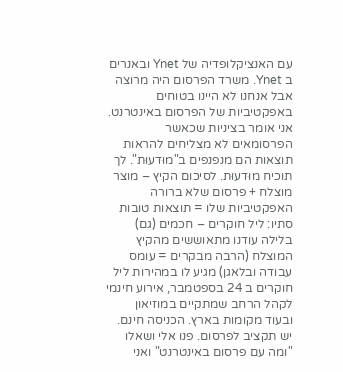עם האנציקלופדיה של Ynet ובאנרים ב Ynet. משרד הפרסום היה מרוצה אבל אנחנו לא היינו בטוחים באפקטיביות של הפרסום באינטרנט. אני אומר בציניות שכאשר הפרסומאים לא מצליחים להראות תוצאות הם מנפנפים ב"מוּדעוּת". לך תוכיח מוּדעוּת. לסיכום הקיץ – מוצר מוצלח + פרסום שלא ברורה האפקטיביות שלו = תוצאות טובות סתיו: ליל חוקרים – חכמים (גם) בלילה עודנו מתאוששים מהקיץ המוצלח (הרבה מבקרים = עומס עבודה ובלאגן) מגיע לו במהירות ליל חוקרים ב 24 בספטמבר, אירוע חינמי לקהל הרחב שמתקיים במוזיאון ובעוד מקומות בארץ. הכניסה חינם. יש תקציב לפרסום. פנו אלי ושאלו "ומה עם פרסום באינטרנט" ואני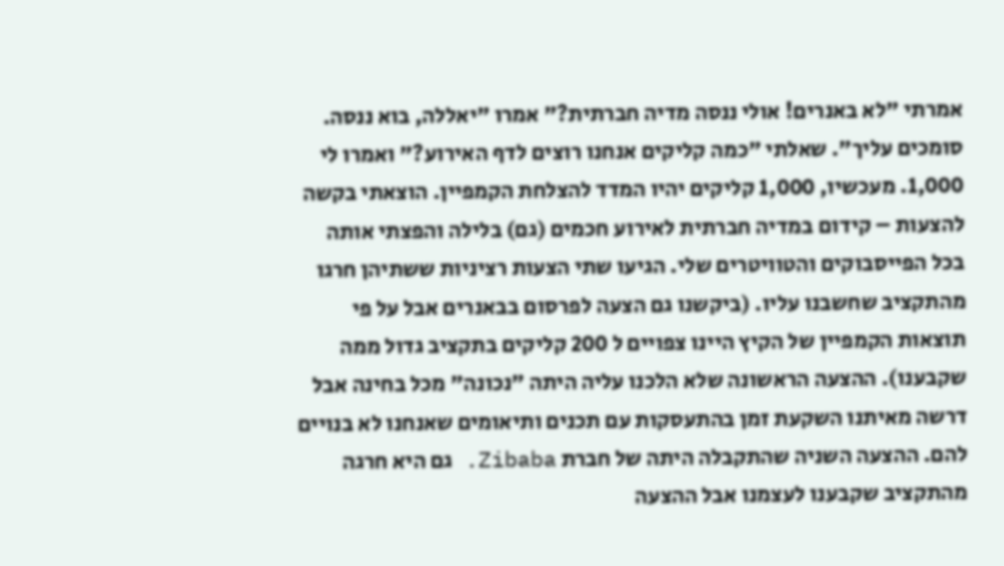אמרתי "לא באנרים! אולי ננסה מדיה חברתית?" אמרו "יאללה, בוא ננסה. סומכים עליך". שאלתי "כמה קליקים אנחנו רוצים לדף האירוע?" ואמרו לי 1,000. מעכשיו, 1,000 קליקים יהיו המדד להצלחת הקמפיין. הוצאתי בקשה להצעות – קידום במדיה חברתית לאירוע חכמים (גם) בלילה והפצתי אותה בכל הפייסבוקים והטוויטרים שלי. הגיעו שתי הצעות רציניות ששתיהן חרגו מהתקציב שחשבנו עליו. (ביקשנו גם הצעה לפרסום בבאנרים אבל על פי תוצאות הקמפיין של הקיץ היינו צפויים ל 200 קליקים בתקציב גדול ממה שקבענו). ההצעה הראשונה שלא הלכנו עליה היתה "נכונה" מכל בחינה אבל דרשה מאיתנו השקעת זמן בהתעסקות עם תכנים ותיאומים שאנחנו לא בנויים להם. ההצעה השניה שהתקבלה היתה של חברת Zibaba. גם היא חרגה מהתקציב שקבענו לעצמנו אבל ההצעה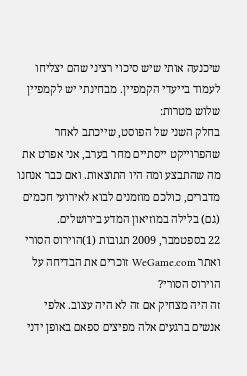שיכנעה אותי שיש סיכוי רציני שהם יצליחו לעמוד בייעדי הקמפיין. מבחינתי יש לקמפיין שלוש מטרות:
בחלק השני של הפוסט, שייכתב לאחר שהפרוייקט ייסתיים מחר בערב, אני אפרט את מה שהתבצע ומה היו התוצאות. ואם כבר אנחנו מדברים, כולכם מוזמנים לבוא לאירועי חכמים (גם) בלילה במוזיאון המדע בירושלים.
22 בספטמבר, 2009 תגובות (1)הוירוס הסורי ואתר WeGame.com זוכרים את הבדיחה על הוירוס הסורי?
זה היה מצחיק אם זה לא היה עצוב. אלפי אנשים ברגעים אלה מפיצים ספאם באופן ידני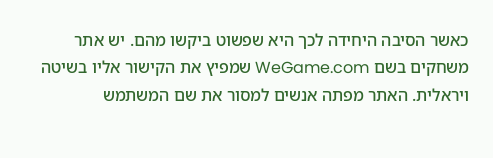כאשר הסיבה היחידה לכך היא שפשוט ביקשו מהם. יש אתר משחקים בשם WeGame.com שמפיץ את הקישור אליו בשיטה ויראלית. האתר מפתה אנשים למסור את שם המשתמש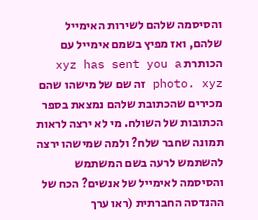והסיסמה שלהם לשירות האימייל שלהם, ואז מפיץ בשמם אימייל עם הכותרת xyz has sent you a photo. xyz זה שם של מישהו שהם מכירים שהכתובת שלהם נמצאת בספר הכתובות של השולח. מי לא ירצה לראות תמונה שחבר שלח? ולמה שמישהו ירצה להשתמש לרעה בשם המשתמש והסיסמה לאימייל של אנשים? הכח של ההנדסה החברתית (ראו ערך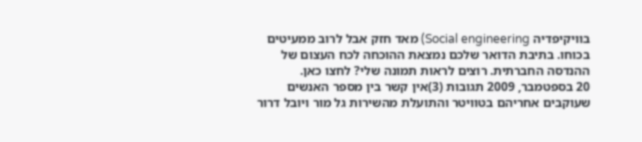בוויקיפדיה Social engineering) מאד חזק אבל לרוב ממעיטים בכוחו. בתיבת הדואר שלכם נמצאת ההוכחה לכח העצום של ההנדסה החברתית. רוצים לראות תמונה שלי? לחצו כאן.
20 בספטמבר, 2009 תגובות (3)אין קשר בין מספר האנשים שעוקבים אחריהם בטוויטר והתועלת מהשירות גל מור ויובל דרור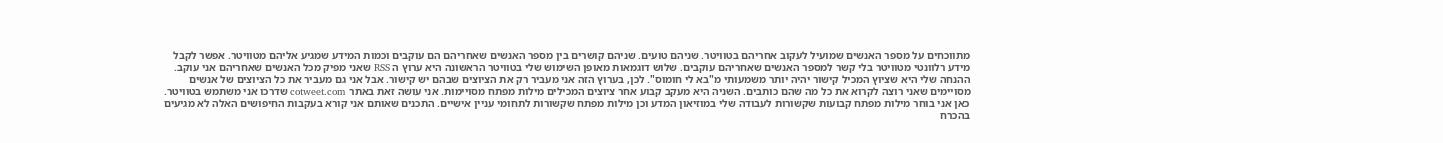מתווכחים על מספר האנשים שמועיל לעקוב אחריהם בטוויטר. שניהם טועים. שניהם קושרים בין מספר האנשים שאחריהם הם עוקבים וכמות המידע שמגיע אליהם מטוויטר. אפשר לקבל מידע רלוונטי מטוויטר בלי קשר למספר האנשים שאחריהם עוקבים. שלוש דוגמאות מאופן השימוש שלי בטוויטר הראשונה היא ערוץ ה RSS שאני מפיק מכל האנשים שאחריהם אני עוקב. ההנחה שלי היא שציוץ המכיל קישור יהיה יותר משמעותי מ"בא לי חומוס". לכן, בערוץ הזה אני מעביר רק את הציוצים שבהם יש קישור. אבל אני גם מעביר את כל הציוצים של אנשים מסויימים שאני רוצה לקרוא את כל מה שהם כותבים. השניה היא מעקב קבוע אחר ציוצים המכילים מילות מפתח מסויימות. אני עושה זאת באתר cotweet.com שדרכו אני משתמש בטוויטר. כאן אני בוחר מילות מפתח קבועות שקשורות לעבודה שלי במוזיאון המדע וכן מילות מפתח שקשורות לתחומי עניין אישיים. התכנים שאותם אני קורא בעקבות החיפושים האלה לא מגיעים בהכרח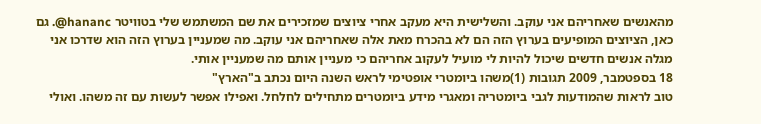מהאנשים שאחריהם אני עוקב. והשלישית היא מעקב אחרי ציוצים שמזכירים את שם המשתמש שלי בטוויטר hananc@. גם כאן, הציוצים המופיעים בערוץ הזה הם לא בהכרח מאת אלה שאחריהם אני עוקב. מה שמעניין בערוץ הזה הוא שדרכו אני מגלה אנשים חדשים שיכול להיות לי מועיל לעקוב אחריהם כי מעניין אותם מה שמעניין אותי.
18 בספטמבר, 2009 תגובות (1)משהו ביומטרי אופטימי לראש השנה היום נכתב ב"הארץ"
טוב לראות שהמודעות לגבי ביומטריה ומאגרי מידע ביומטרים מתחילים לחלחל. ואפילו אפשר לעשות עם זה משהו. ואולי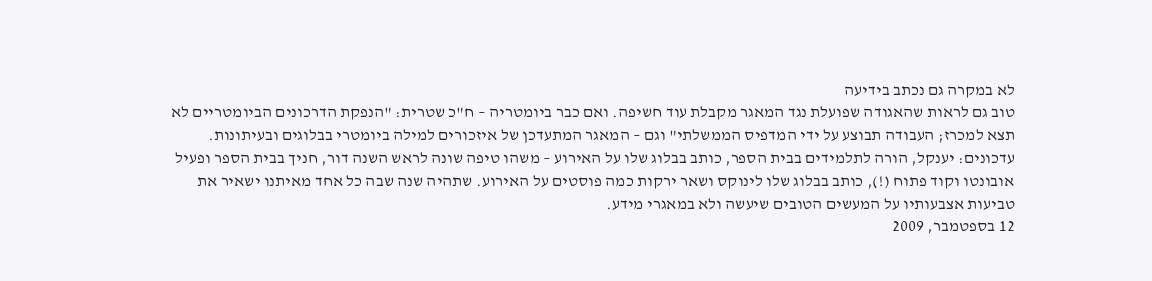לא במקרה גם נכתב בידיעה
טוב גם לראות שהאגודה שפועלת נגד המאגר מקבלת עוד חשיפה. ואם כבר ביומטריה – ח"כ שטרית: "הנפקת הדרכונים הביומטריים לא תצא למכרז; העבודה תבוצע על ידי המדפיס הממשלתי" וגם – המאגר המתעדכן של איזכורים למילה ביומטרי בבלוגים ובעיתונות. עדכונים: יענקל, הורה לתלמידים בבית הספר, כותב בבלוג שלו על האירוע – משהו טיפה שונה לראש השנה דור, חניך בבית הספר ופעיל אובונטו וקוד פתוח (!), כותב בבלוג שלו לינוקס ושאר ירקות כמה פוסטים על האירוע. שתהיה שנה שבה כל אחד מאיתנו ישאיר את טביעות אצבעותיו על המעשים הטובים שיעשה ולא במאגרי מידע.
12 בספטמבר, 2009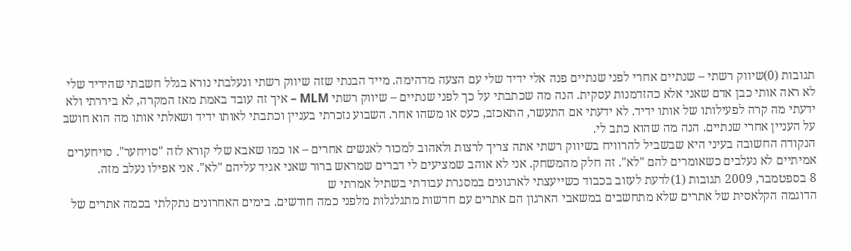תגובות (0)שיווק רשתי – שנתיים אחרי לפני שנתיים פנה אלי ידיד שלי עם הצעה מדהימה. מייד הבנתי שזה שיווק רשתי ונעלבתי נורא בגלל חשבתי שהידיד שלי לא ראה אותי כבן אדם שאני אלא כהזדמנות עסקית. הנה מה שכתבתי על כך לפני שנתיים – שיווק רשתי MLM – איך זה עובד באמת מאז המקרה, לא ביררתי ולא ידעתי מה קרה לפעילותו של אותו ידיד. לא ידעתי אם התעשר, התאכזב, כעס או משהו אחר. השבוע נזכרתי בעניין וכתבתי לאותו ידיד ושאלתי אותו מה הוא חושב על העניין אחרי שנתיים. הנה מה שהוא כתב לי.
הנקודה החשובה בעיני היא שבשביל להרוויח בשיווק רשתי אתה צריך לרצות ולאהוב למכור לאנשים אחרים – או כמו שאבא שלי קורא לזה "סויחער". סויחערים אמיתיים לא נעלבים כשאומרים להם "לא". זה חלק מהמשחק. אני לא אוהב שמציעים לי דברים שמראש ברור שאני אגיד עליהם "לא". אני אפילו נעלב מזה.
8 בספטמבר, 2009 תגובות (1)לדעת לעזוב בכבוד כשייעצתי לארגונים במסגרת עבודתי בשתיל אמרתי ש
הדוגמה הקלאסית של אתרים שלא מתחשבים במשאבי הארגון הם אתרים עם חדשות מתגלגלות מלפני כמה חודשים. בימים האחרונים נתקלתי בכמה אתרים של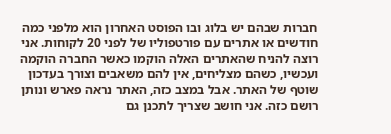חברות שבהם יש בלוג ובו הפוסט האחרון הוא מלפני כמה חודשים או אתרים עם פורטפוליו של לפני 20 לקוחות. אני רוצה להניח שהאתרים האלה הוקמו כאשר החברה הוקמה ועכשיו, כשהם מצליחים, אין להם משאבים וצורך בעדכון שוטף של האתר. אבל במצב כזה, האתר נראה פארש ונותן רושם כזה. אני חושב שצריך לתכנן גם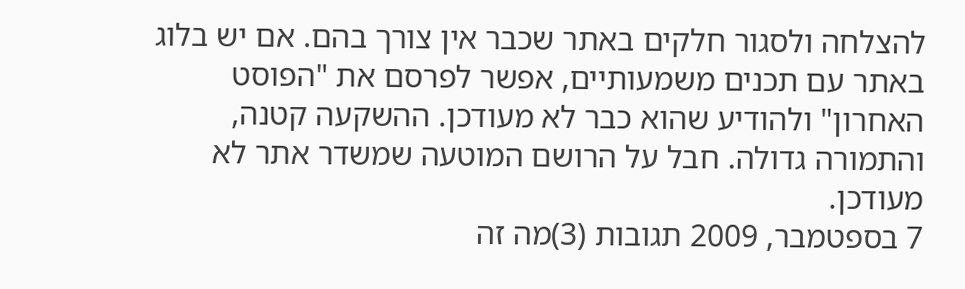להצלחה ולסגור חלקים באתר שכבר אין צורך בהם. אם יש בלוג באתר עם תכנים משמעותיים, אפשר לפרסם את "הפוסט האחרון" ולהודיע שהוא כבר לא מעודכן. ההשקעה קטנה, והתמורה גדולה. חבל על הרושם המוטעה שמשדר אתר לא מעודכן.
7 בספטמבר, 2009 תגובות (3)מה זה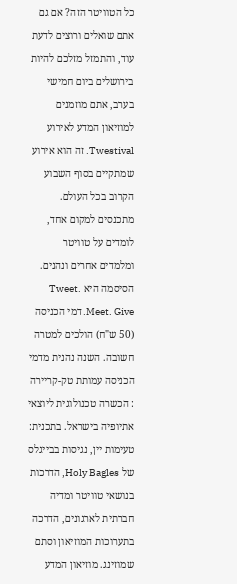כל הטוויטר הזה? אם גם אתם שואלים ורוצים לדעת עוד, והתמזל מזלכם להיות בירושלים ביום חמישי בערב, אתם מוזמנים למוזיאון המדע לאירוע Twestival. זה הוא אירוע שמתקיים בסוף השבוע הקרוב בכל העולם. מתכנסים למקום אחד, לומדים על טוויטר ומלמדים אחרים ונהנים. הסיסמה היא Tweet. Meet. Give. דמי הכניסה (50 ש"ח) הולכים למטרה חשובה. השנה נהנית מדמי הכניסה עמותת טק-קריירה : הכשרה טכנולוגית ליוצאי אתיופיה בישראל. בתכנית: טעימות יין, נגיסות בבייגלס של Holy Bagles, הדרכות בנושאי טוויטר ומדיה חברתית לארגונים, הדרכה בתערוכות המוזיאון וסתם שמוזינג. מוזיאון המדע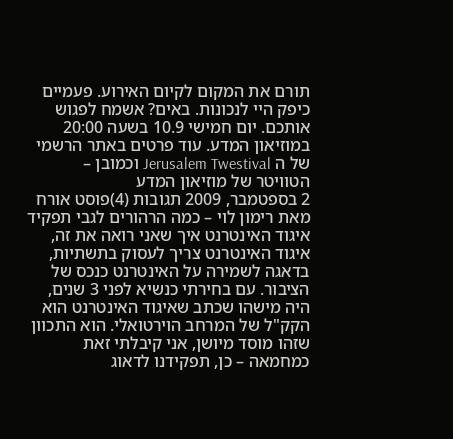תורם את המקום לקיום האירוע. פעמיים כיפק היי לנכונות. באים? אשמח לפגוש אותכם. יום חמישי 10.9 בשעה 20:00 במוזיאון המדע. עוד פרטים באתר הרשמי של ה Jerusalem Twestival וכמובן – הטוויטר של מוזיאון המדע
2 בספטמבר, 2009 תגובות (4)פוסט אורח מאת רימון לוי – כמה הרהורים לגבי תפקיד איגוד האינטרנט איך שאני רואה את זה, איגוד האינטרנט צריך לעסוק בתשתיות, בדאגה לשמירה על האינטרנט כנכס של הציבור. עם בחירתי כנשיא לפני 3 שנים, היה מישהו שכתב שאיגוד האינטרנט הוא הקק"ל של המרחב הוירטואלי. הוא התכוון שזהו מוסד מיושן, אני קיבלתי זאת כמחמאה – כן, תפקידנו לדאוג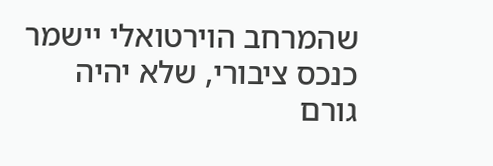שהמרחב הוירטואלי יישמר כנכס ציבורי, שלא יהיה גורם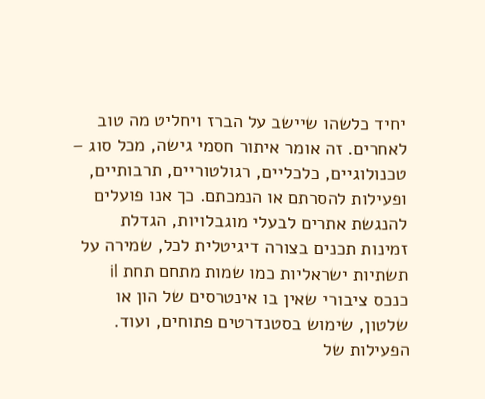יחיד כלשהו שיישב על הברז ויחליט מה טוב לאחרים. זה אומר איתור חסמי גישה, מכל סוג – טכנולוגיים, כלכליים, רגולטוריים, תרבותיים, ופעילות להסרתם או הנמכתם. כך אנו פועלים להנגשת אתרים לבעלי מוגבלויות, הגדלת זמינות תכנים בצורה דיגיטלית לכל, שמירה על תשתיות ישראליות כמו שמות מתחם תחת il כנכס ציבורי שאין בו אינטרסים של הון או שלטון, שימוש בסטנדרטים פתוחים, ועוד. הפעילות של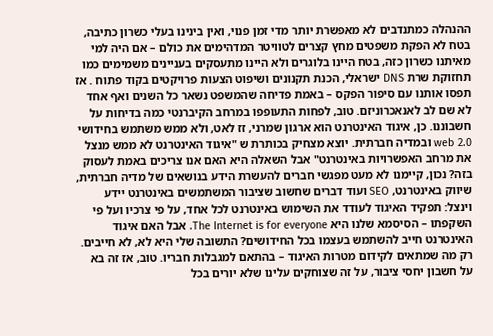ההנהלה כמתנדבים לא מאפשרת יותר מדי זמן פנוי, ואין בינינו בעלי כשרון כתיבה, בטח לא הפקת משפטים מחץ קצרים לטוויטר המדהימים את כולם – אם היה למי מאיתנו כשרון כזה, בטח היינו בלוגרים ולא היינו מתעסקים בעניינים משמימים כמו תחזוקת שרת DNS ישראלי, הכנת תקנונים ושיפוט הצעות פרויקטים בקוד פתוח . אז תפסו אותנו עם סיפור הפקס – באמת פדיחה שהמשפט נשאר כל השנים ואף אחד לא שם לב לאנאכרוניזם. טוב, לפחות התעופפו במרחב הקיברנטי כמה בדיחות על חשבוננו. כן, איגוד האינטרנט הוא ארגון שמרני, זז לאט, ולא ממש משתמש בחידושי web 2.0 ובמדיה חברתית. יוצא מצחיק בכותרת ש "איגוד האינטרנט לא ממש מנצל את מרחב האפשרויות באינטרנט" אבל השאלה היא האם אנו צריכים באמת לעסוק בזה? נכון, קיימנו לא מעט מפגשי חברים להעשרת הידע בנושאים של מדיה חברתית, שיווק באינטרנט, SEO ועוד דברים שחשוב שציבור המשתמשים באינטרנט יידע וינצל: תפקיד האיגוד לעודד את השימוש באינטרנט לכל אחד, על פי צרכיו ועל פי השקפתו – הסיסמא שלנו היא The Internet is for everyone. אבל האם איגוד האינטרנט חייב להשתמש בעצמו בכל החידושים? התשובה שלי היא לא, לא חייבים. רק מה שמתאים לקידום מטרות האיגוד – בהתאם למגבלות חבריו. טוב, אז זה בא על חשבון יחסי ציבור, על זה שצוחקים עלינו שלא יורים בכל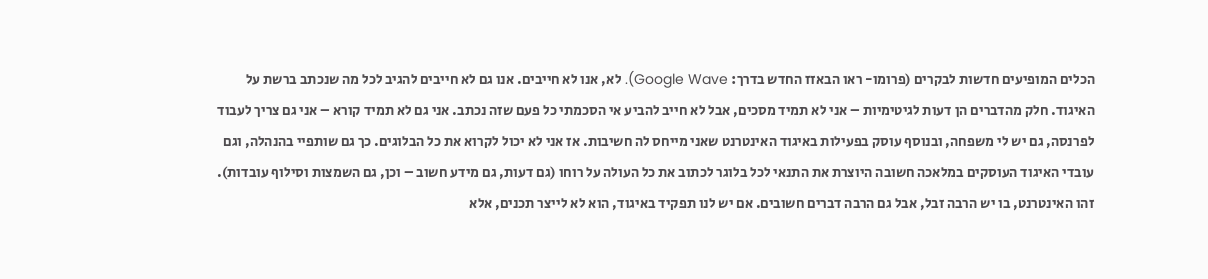הכלים המופיעים חדשות לבקרים (פרומו- ראו הבאזז החדש בדרך: Google Wave). לא, אנו לא חייבים. אנו גם לא חייבים להגיב לכל מה שנכתב ברשת על האיגוד. חלק מהדברים הן דעות לגיטימיות – אני לא תמיד מסכים, אבל לא חייב להביע אי הסכמתי כל פעם שזה נכתב. אני גם לא תמיד קורא – אני גם צריך לעבוד לפרנסה, גם יש לי משפחה, ובנוסף עוסק בפעילות באיגוד האינטרנט שאני מייחס לה חשיבות. אז אני לא יכול לקרוא את כל הבלוגים. כך גם שותפיי בהנהלה, וגם עובדי האיגוד העוסקים במלאכה חשובה היוצרת את התנאי לכל בלוגר לכתוב את כל העולה על רוחו (גם דעות, גם מידע חשוב – וכן, גם השמצות וסילוף עובדות). זהו האינטרנט, בו יש הרבה זבל, אבל גם הרבה דברים חשובים. אם יש לנו תפקיד באיגוד, הוא לא לייצר תכנים, אלא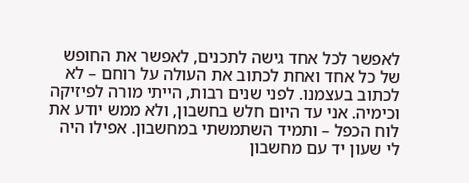לאפשר לכל אחד גישה לתכנים, לאפשר את החופש של כל אחד ואחת לכתוב את העולה על רוחם – לא לכתוב בעצמנו. לפני שנים רבות, הייתי מורה לפיזיקה וכימיה. אני עד היום חלש בחשבון, ולא ממש יודע את לוח הכפל – ותמיד השתמשתי במחשבון. אפילו היה לי שעון יד עם מחשבון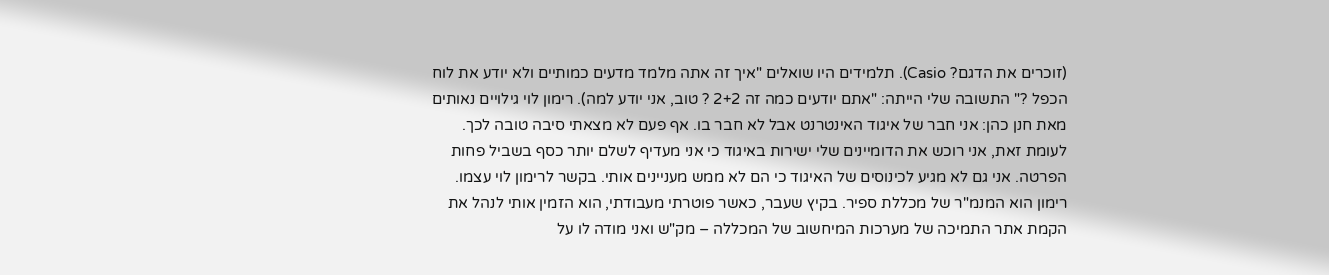(זוכרים את הדגם? Casio). תלמידים היו שואלים "איך זה אתה מלמד מדעים כמותיים ולא יודע את לוח הכפל ?" התשובה שלי הייתה: "אתם יודעים כמה זה 2+2 ? טוב, אני יודע למה). רימון לוי גילויים נאותים מאת חנן כהן: אני חבר של איגוד האינטרנט אבל לא חבר בו. אף פעם לא מצאתי סיבה טובה לכך. לעומת זאת, אני רוכש את הדומיינים שלי ישירות באיגוד כי אני מעדיף לשלם יותר כסף בשביל פחות הפרטה. אני גם לא מגיע לכינוסים של האיגוד כי הם לא ממש מעניינים אותי. בקשר לרימון לוי עצמו. רימון הוא המנמ"ר של מכללת ספיר. בקיץ שעבר, כאשר פוטרתי מעבודתי, הוא הזמין אותי לנהל את הקמת אתר התמיכה של מערכות המיחשוב של המכללה – מק"ש ואני מודה לו על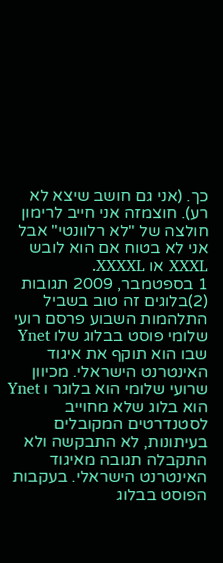כך. (אני גם חושב שיצא לא רע). חוצמזה אני חייב לרימון חולצה של "לא רלוונטי" אבל אני לא בטוח אם הוא לובש XXXL או XXXXL.
1 בספטמבר, 2009 תגובות (2)בלוגים זה טוב בשביל התלהמות השבוע פרסם רועי שלומי פוסט בבלוג שלו Ynet שבו הוא תוקף את איגוד האינטרנט הישראלי. מכיוון שרועי שלומי הוא בלוגר ו Ynet הוא בלוג שלא מחוייב לסטנדרטים המקובלים בעיתונות, לא התבקשה ולא התקבלה תגובה מאיגוד האינטרנט הישראלי. בעקבות הפוסט בבלוג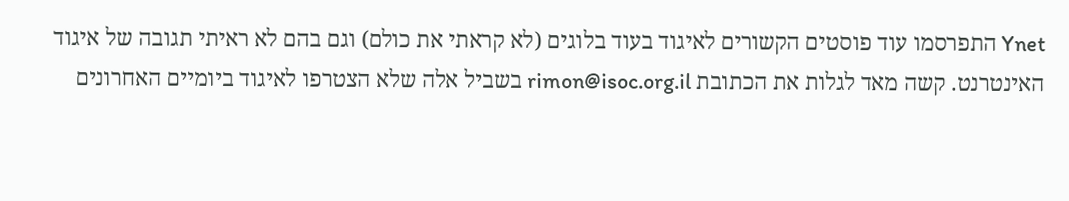Ynet התפרסמו עוד פוסטים הקשורים לאיגוד בעוד בלוגים (לא קראתי את כולם) וגם בהם לא ראיתי תגובה של איגוד האינטרנט. קשה מאד לגלות את הכתובת rimon@isoc.org.il בשביל אלה שלא הצטרפו לאיגוד ביומיים האחרונים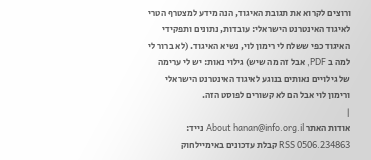ורוצים לקרוא את תגובת האיגוד, הנה מידע למצטרף הטרי לאיגוד האינטרנט הישראלי: עובדות, נתונים ותפקידי האיגוד כפי ששלח לי רימון לוי, נשיא האיגוד. (לא ברור לי למה ב PDF, אבל זה מה שיש) גילוי נאות: יש לי ערימה של גילויים נאותים בנוגע לאיגוד האינטרנט הישראלי ורימון לוי אבל הם לא קשורים לפוסט הזה.
|
אודות האתר About hanan@info.org.il נייד: 0506.234863 RSS קבלת עדכונים באימיילחוק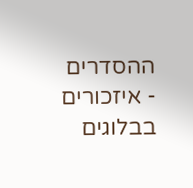ההסדרים - איזכורים בבלוגים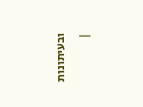ובעיתונות |